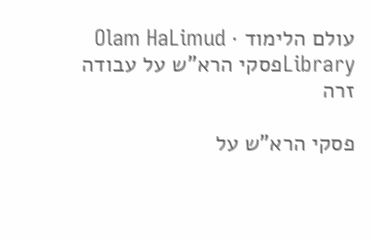עולם הלימוד · Olam HaLimud
Libraryפסקי הרא"ש על עבודה זרה

פסקי הרא"ש על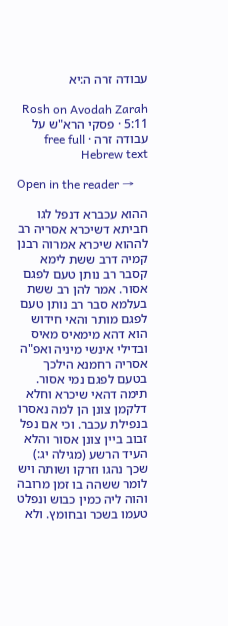עבודה זרה ה:יא

Rosh on Avodah Zarah 5:11 · פסקי הרא"ש על עבודה זרה · free full Hebrew text

Open in the reader →

ההוא עכברא דנפל לגו חביתא דשיכרא אסריה רב לההוא שיכרא אמרוה רבנן קמיה דרב ששת לימא קסבר רב נותן טעם לפגם אסור. אמר להן רב ששת בעלמא סבר רב נותן טעם לפגם מותר והאי חידוש הוא דהא מימאיס מאיס ובדילי אינשי מיניה ואפ"ה אסריה רחמנא הילכך בטעם לפגם נמי אסור. תימה דהאי שיכרא וחלא דלקמן צונן הן למה נאסרו בנפילת עכבר. וכי אם נפל זבוב ביין צונן אסור והלא העיד הרשע (מגילה יג:) שכך נהגו וזרקו ושותה ויש לומר ששהה בו זמן מרובה והוה ליה כמין כבוש ונפלט טעמו בשכר ובחומץ. ולא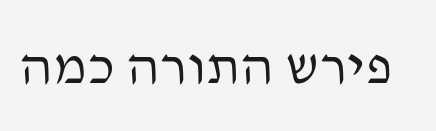פירש התורה כמה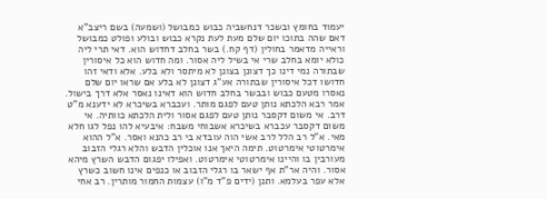יעמוד בחומץ ובשכר דנחשביה כבוש כמבושל (ושמעה) בשם ריצב"א דאם שהה בתוכו יום שלם מעת לעת נקרא כבוש ובולע ופולט כמבושל וראייה מדאמר בחולין (דף קח.) בשר בחלב דחדוש הוא. דאי תרי ליה כולא יומא בחלב שרי אי בשיל ליה אסור. ומה חדוש הוא כל איסורין שבתורה נמי דינו כך דצונן בצונן לא מיתסר ולא בלע. אלא ודאי זהו חדושו דכל איסורין שבתורה אע"ג דצונן לא בלע אם שראו יום שלם נאסרו מטעם כבוש ובבשר בחלב חדוש הוא דאינו נאסר אלא דרך בישול. אמר רבא הלכתא נותן טעם לפגם מותר. ועכברא בשיכרא לא ידענא מ"ט דרב. אי משום דקסבר נותן טעם לפגם אסור ולית הלכתא כוותיה. אי משום דקסבר עכברא בשיכרא אשבוחי משבח: איבעיא להו נפל לגו חלא מאי. א"ל רב הלל לרב אשי הוה עובדא בי רב כהנא ואסר. א"ל ההוא אימרטוטי אימרטוט. תימה היאך אנו אוכלין הדבש והלא רגלי הזבוב מעורבין בו והיינו אימרטוטי אימרטוט. ואפילו יפגום הדבש השרץ מיהא אסור. והיה אר"ת אף ישאר בו רגלי הזבוב או כנפים אינו חשוב כשרץ אלא עפר בעלמא. ותנן (ידים פ"ד מ"ו) עצמות החמור מותרין. רב אחי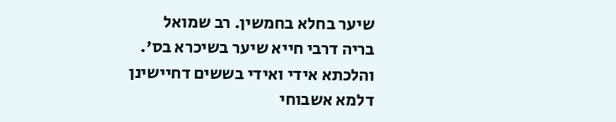שיער בחלא בחמשין. רב שמואל בריה דרבי חייא שיער בשיכרא בס'. והלכתא אידי ואידי בששים דחיישינן דלמא אשבוחי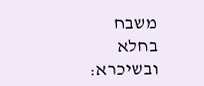משבח בחלא ובשיכרא: